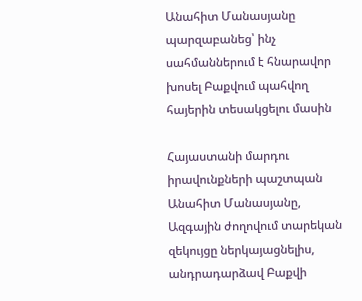Անահիտ Մանասյանը պարզաբանեց՝ ինչ սահմաններում է հնարավոր խոսել Բաքվում պահվող հայերին տեսակցելու մասին

Հայաստանի մարդու իրավունքների պաշտպան Անահիտ Մանասյանը, Ազգային ժողովում տարեկան զեկույցը ներկայացնելիս, անդրադարձավ Բաքվի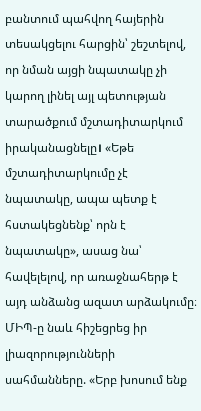բանտում պահվող հայերին տեսակցելու հարցին՝ շեշտելով, որ նման այցի նպատակը չի կարող լինել այլ պետության տարածքում մշտադիտարկում իրականացնելը। «Եթե մշտադիտարկումը չէ նպատակը, ապա պետք է հստակեցնենք՝ որն է նպատակը», ասաց նա՝ հավելելով, որ առաջնահերթ է այդ անձանց ազատ արձակումը։
ՄԻՊ-ը նաև հիշեցրեց իր լիազորությունների սահմանները. «Երբ խոսում ենք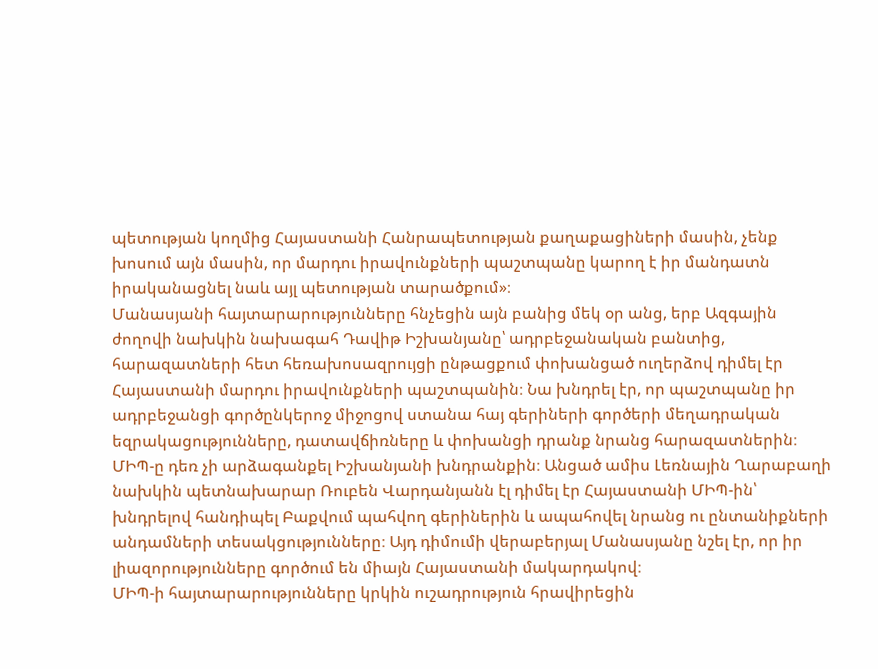պետության կողմից Հայաստանի Հանրապետության քաղաքացիների մասին, չենք խոսում այն մասին, որ մարդու իրավունքների պաշտպանը կարող է իր մանդատն իրականացնել նաև այլ պետության տարածքում»։
Մանասյանի հայտարարությունները հնչեցին այն բանից մեկ օր անց, երբ Ազգային ժողովի նախկին նախագահ Դավիթ Իշխանյանը՝ ադրբեջանական բանտից, հարազատների հետ հեռախոսազրույցի ընթացքում փոխանցած ուղերձով դիմել էր Հայաստանի մարդու իրավունքների պաշտպանին։ Նա խնդրել էր, որ պաշտպանը իր ադրբեջանցի գործընկերոջ միջոցով ստանա հայ գերիների գործերի մեղադրական եզրակացությունները, դատավճիռները և փոխանցի դրանք նրանց հարազատներին։
ՄԻՊ-ը դեռ չի արձագանքել Իշխանյանի խնդրանքին։ Անցած ամիս Լեռնային Ղարաբաղի նախկին պետնախարար Ռուբեն Վարդանյանն էլ դիմել էր Հայաստանի ՄԻՊ-ին՝ խնդրելով հանդիպել Բաքվում պահվող գերիներին և ապահովել նրանց ու ընտանիքների անդամների տեսակցությունները։ Այդ դիմումի վերաբերյալ Մանասյանը նշել էր, որ իր լիազորությունները գործում են միայն Հայաստանի մակարդակով։
ՄԻՊ-ի հայտարարությունները կրկին ուշադրություն հրավիրեցին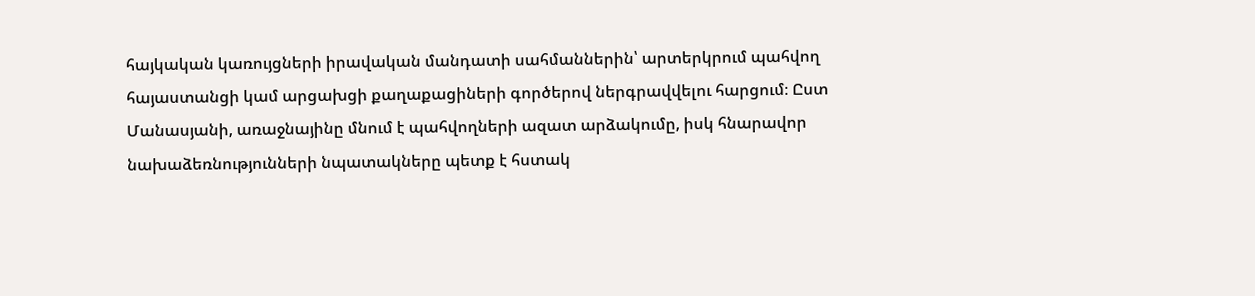հայկական կառույցների իրավական մանդատի սահմաններին՝ արտերկրում պահվող հայաստանցի կամ արցախցի քաղաքացիների գործերով ներգրավվելու հարցում։ Ըստ Մանասյանի, առաջնայինը մնում է պահվողների ազատ արձակումը, իսկ հնարավոր նախաձեռնությունների նպատակները պետք է հստակ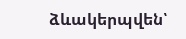ձևակերպվեն՝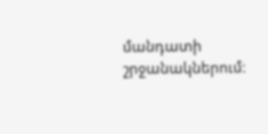մանդատի շրջանակներում։